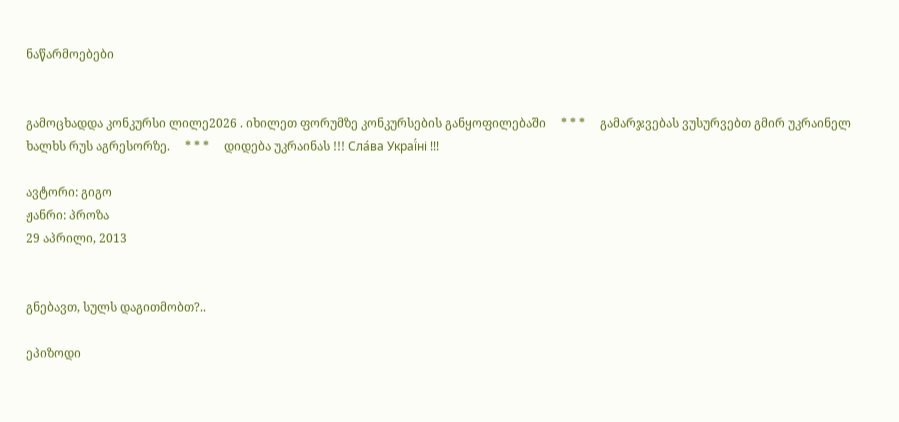ნაწარმოებები


გამოცხადდა კონკურსი ლილე2026 . იხილეთ ფორუმზე კონკურსების განყოფილებაში     * * *     გამარჯვებას ვუსურვებთ გმირ უკრაინელ ხალხს რუს აგრესორზე.     * * *     დიდება უკრაინას !!! Сла́ва Украї́ні !!!

ავტორი: გიგო
ჟანრი: პროზა
29 აპრილი, 2013


გნებავთ, სულს დაგითმობთ?..

ეპიზოდი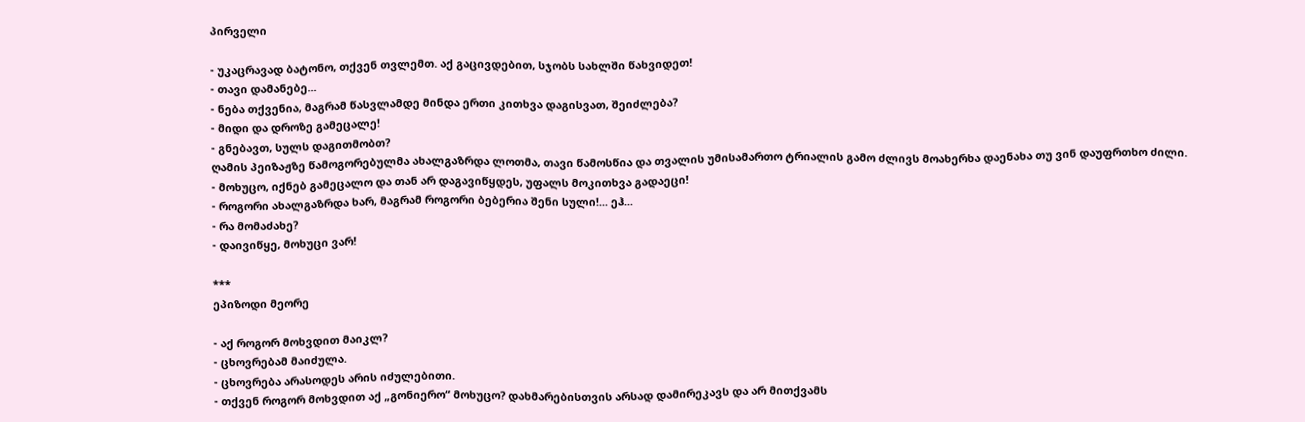პირველი

- უკაცრავად ბატონო, თქვენ თვლემთ. აქ გაცივდებით, სჯობს სახლში წახვიდეთ!
- თავი დამანებე...
- ნება თქვენია, მაგრამ წასვლამდე მინდა ერთი კითხვა დაგისვათ, შეიძლება?
- მიდი და დროზე გამეცალე!
- გნებავთ, სულს დაგითმობთ?
ღამის პეიზაჟზე წამოგორებულმა ახალგაზრდა ლოთმა, თავი წამოსწია და თვალის უმისამართო ტრიალის გამო ძლივს მოახერხა დაენახა თუ ვინ დაუფრთხო ძილი.
- მოხუცო, იქნებ გამეცალო და თან არ დაგავიწყდეს, უფალს მოკითხვა გადაეცი!
- როგორი ახალგაზრდა ხარ, მაგრამ როგორი ბებერია შენი სული!... ეჰ...
- რა მომაძახე?
- დაივიწყე, მოხუცი ვარ!

***
ეპიზოდი მეორე

- აქ როგორ მოხვდით მაიკლ?
- ცხოვრებამ მაიძულა.
- ცხოვრება არასოდეს არის იძულებითი.
- თქვენ როგორ მოხვდით აქ „გონიერო“ მოხუცო? დახმარებისთვის არსად დამირეკავს და არ მითქვამს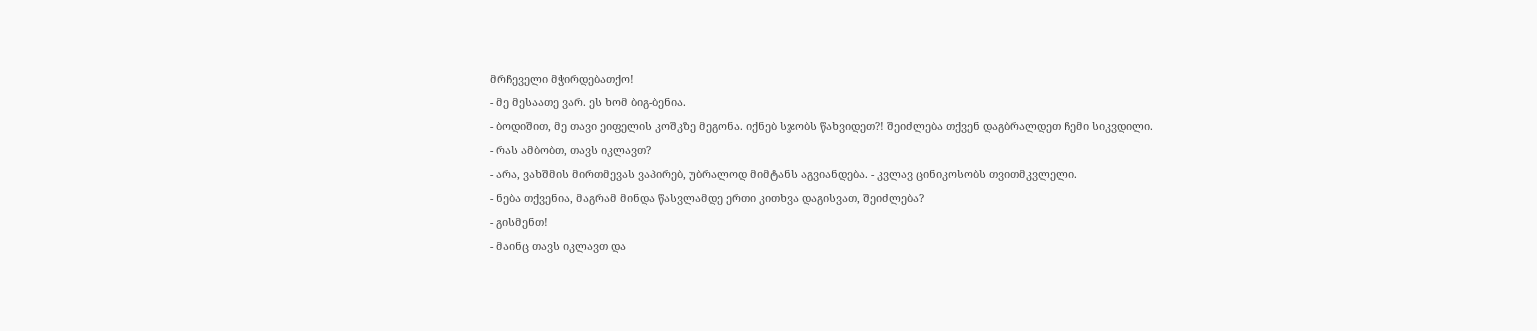მრჩეველი მჭირდებათქო!
- მე მესაათე ვარ. ეს ხომ ბიგ-ბენია.
- ბოდიშით, მე თავი ეიფელის კოშკზე მეგონა. იქნებ სჯობს წახვიდეთ?! შეიძლება თქვენ დაგბრალდეთ ჩემი სიკვდილი.
- რას ამბობთ, თავს იკლავთ?
- არა, ვახშმის მირთმევას ვაპირებ, უბრალოდ მიმტანს აგვიანდება. - კვლავ ცინიკოსობს თვითმკვლელი.
- ნება თქვენია, მაგრამ მინდა წასვლამდე ერთი კითხვა დაგისვათ, შეიძლება?
- გისმენთ!
- მაინც თავს იკლავთ და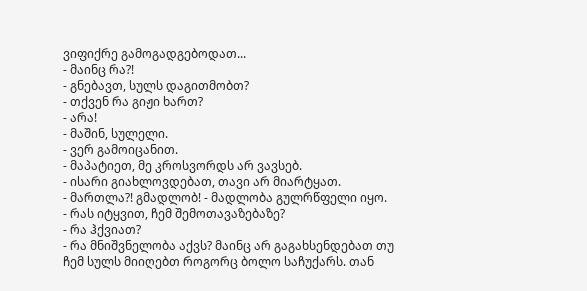ვიფიქრე გამოგადგებოდათ...
- მაინც რა?!
- გნებავთ, სულს დაგითმობთ?
- თქვენ რა გიჟი ხართ?
- არა!
- მაშინ, სულელი.
- ვერ გამოიცანით.
- მაპატიეთ, მე კროსვორდს არ ვავსებ.
- ისარი გიახლოვდებათ, თავი არ მიარტყათ.
- მართლა?! გმადლობ! - მადლობა გულრწფელი იყო.
- რას იტყვით, ჩემ შემოთავაზებაზე?
- რა ჰქვიათ?
- რა მნიშვნელობა აქვს? მაინც არ გაგახსენდებათ თუ ჩემ სულს მიიღებთ როგორც ბოლო საჩუქარს. თან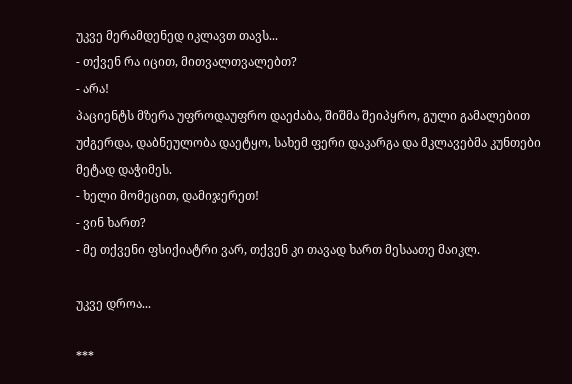უკვე მერამდენედ იკლავთ თავს...
- თქვენ რა იცით, მითვალთვალებთ?
- არა!
პაციენტს მზერა უფროდაუფრო დაეძაბა, შიშმა შეიპყრო, გული გამალებით უძგერდა, დაბნეულობა დაეტყო, სახემ ფერი დაკარგა და მკლავებმა კუნთები მეტად დაჭიმეს.
- ხელი მომეცით, დამიჯერეთ!
- ვინ ხართ?
- მე თქვენი ფსიქიატრი ვარ, თქვენ კი თავად ხართ მესაათე მაიკლ.

უკვე დროა...

***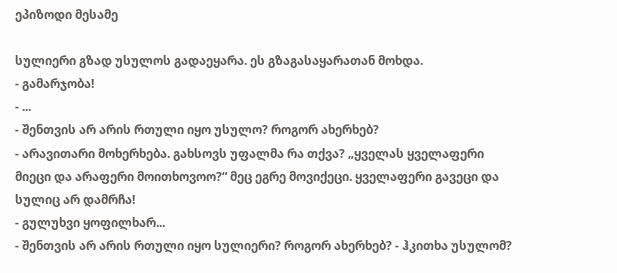ეპიზოდი მესამე

სულიერი გზად უსულოს გადაეყარა. ეს გზაგასაყარათან მოხდა.
- გამარჯობა!
- ...
- შენთვის არ არის რთული იყო უსულო? როგორ ახერხებ?
- არავითარი მოხერხება. გახსოვს უფალმა რა თქვა? „ყველას ყველაფერი მიეცი და არაფერი მოითხოვოო?“ მეც ეგრე მოვიქეცი. ყველაფერი გავეცი და სულიც არ დამრჩა!
- გულუხვი ყოფილხარ...
- შენთვის არ არის რთული იყო სულიერი? როგორ ახერხებ? - ჰკითხა უსულომ?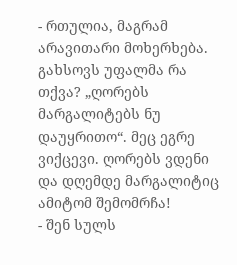- რთულია, მაგრამ არავითარი მოხერხება. გახსოვს უფალმა რა თქვა? „ღორებს მარგალიტებს ნუ დაუყრითო“. მეც ეგრე ვიქცევი. ღორებს ვდენი და დღემდე მარგალიტიც ამიტომ შემომრჩა!
- შენ სულს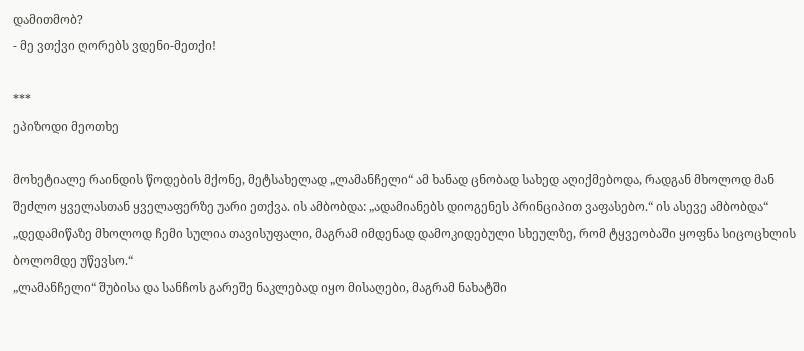დამითმობ?
- მე ვთქვი ღორებს ვდენი-მეთქი!

***
ეპიზოდი მეოთხე

მოხეტიალე რაინდის წოდების მქონე, მეტსახელად „ლამანჩელი“ ამ ხანად ცნობად სახედ აღიქმებოდა, რადგან მხოლოდ მან შეძლო ყველასთან ყველაფერზე უარი ეთქვა. ის ამბობდა: „ადამიანებს დიოგენეს პრინციპით ვაფასებო.“ ის ასევე ამბობდა“ „დედამიწაზე მხოლოდ ჩემი სულია თავისუფალი, მაგრამ იმდენად დამოკიდებული სხეულზე, რომ ტყვეობაში ყოფნა სიცოცხლის ბოლომდე უწევსო.“
„ლამანჩელი“ შუბისა და სანჩოს გარეშე ნაკლებად იყო მისაღები, მაგრამ ნახატში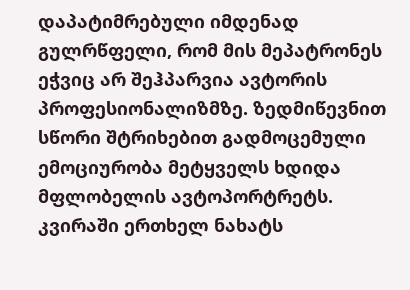დაპატიმრებული იმდენად გულრწფელი, რომ მის მეპატრონეს ეჭვიც არ შეჰპარვია ავტორის პროფესიონალიზმზე. ზედმიწევნით სწორი შტრიხებით გადმოცემული ემოციურობა მეტყველს ხდიდა მფლობელის ავტოპორტრეტს. კვირაში ერთხელ ნახატს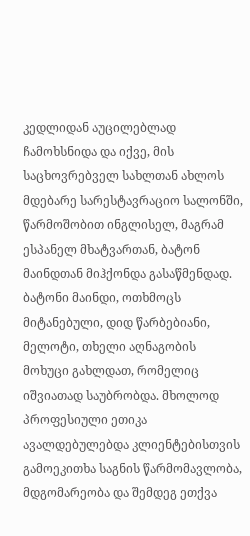კედლიდან აუცილებლად ჩამოხსნიდა და იქვე, მის საცხოვრებველ სახლთან ახლოს მდებარე სარესტავრაციო სალონში, წარმოშობით ინგლისელ, მაგრამ ესპანელ მხატვართან, ბატონ მაინდთან მიჰქონდა გასაწმენდად.
ბატონი მაინდი, ოთხმოცს მიტანებული, დიდ წარბებიანი, მელოტი, თხელი აღნაგობის მოხუცი გახლდათ, რომელიც იშვიათად საუბრობდა. მხოლოდ პროფესიული ეთიკა ავალდებულებდა კლიენტებისთვის გამოეკითხა საგნის წარმომავლობა, მდგომარეობა და შემდეგ ეთქვა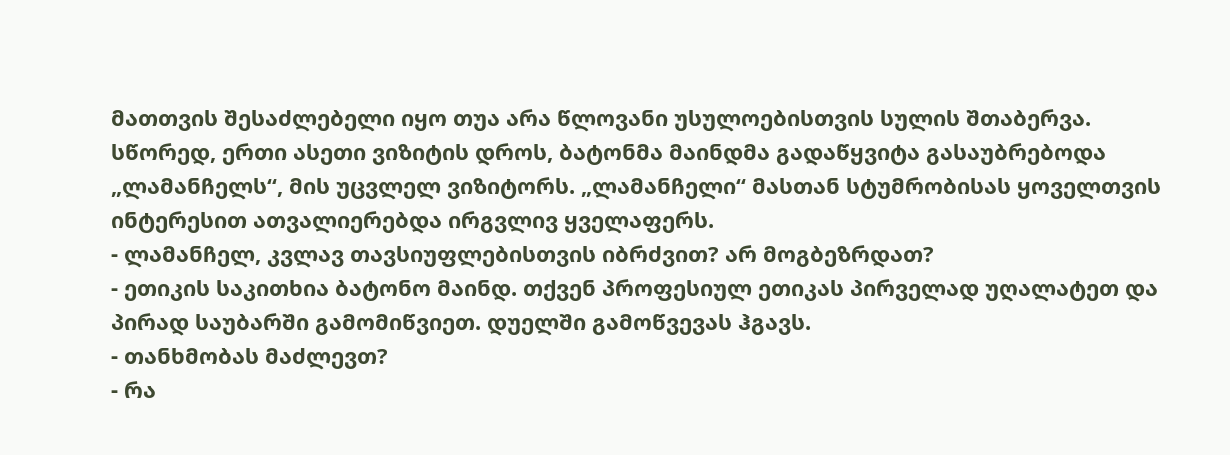მათთვის შესაძლებელი იყო თუა არა წლოვანი უსულოებისთვის სულის შთაბერვა.
სწორედ, ერთი ასეთი ვიზიტის დროს, ბატონმა მაინდმა გადაწყვიტა გასაუბრებოდა „ლამანჩელს“, მის უცვლელ ვიზიტორს. „ლამანჩელი“ მასთან სტუმრობისას ყოველთვის ინტერესით ათვალიერებდა ირგვლივ ყველაფერს.
- ლამანჩელ, კვლავ თავსიუფლებისთვის იბრძვით? არ მოგბეზრდათ?
- ეთიკის საკითხია ბატონო მაინდ. თქვენ პროფესიულ ეთიკას პირველად უღალატეთ და პირად საუბარში გამომიწვიეთ. დუელში გამოწვევას ჰგავს.
- თანხმობას მაძლევთ?
- რა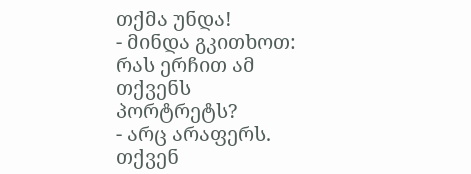თქმა უნდა!
- მინდა გკითხოთ: რას ერჩით ამ თქვენს პორტრეტს?
- არც არაფერს. თქვენ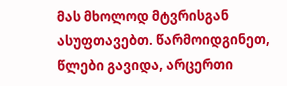მას მხოლოდ მტვრისგან ასუფთავებთ. წარმოიდგინეთ, წლები გავიდა, არცერთი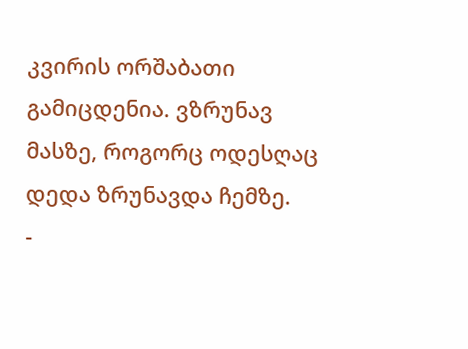კვირის ორშაბათი გამიცდენია. ვზრუნავ მასზე, როგორც ოდესღაც დედა ზრუნავდა ჩემზე.
-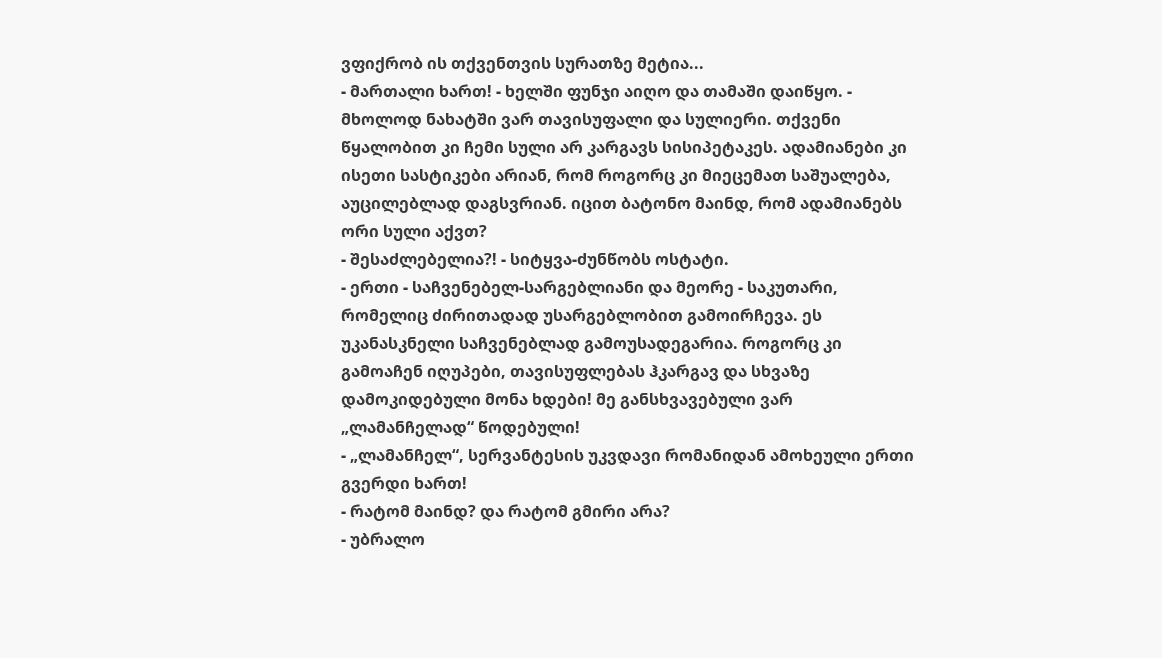ვფიქრობ ის თქვენთვის სურათზე მეტია...
- მართალი ხართ! - ხელში ფუნჯი აიღო და თამაში დაიწყო. - მხოლოდ ნახატში ვარ თავისუფალი და სულიერი. თქვენი წყალობით კი ჩემი სული არ კარგავს სისიპეტაკეს. ადამიანები კი ისეთი სასტიკები არიან, რომ როგორც კი მიეცემათ საშუალება, აუცილებლად დაგსვრიან. იცით ბატონო მაინდ, რომ ადამიანებს ორი სული აქვთ?
- შესაძლებელია?! - სიტყვა-ძუნწობს ოსტატი.
- ერთი - საჩვენებელ-სარგებლიანი და მეორე - საკუთარი, რომელიც ძირითადად უსარგებლობით გამოირჩევა. ეს უკანასკნელი საჩვენებლად გამოუსადეგარია. როგორც კი გამოაჩენ იღუპები, თავისუფლებას ჰკარგავ და სხვაზე დამოკიდებული მონა ხდები! მე განსხვავებული ვარ „ლამანჩელად“ წოდებული!
- „ლამანჩელ“, სერვანტესის უკვდავი რომანიდან ამოხეული ერთი გვერდი ხართ!
- რატომ მაინდ? და რატომ გმირი არა?
- უბრალო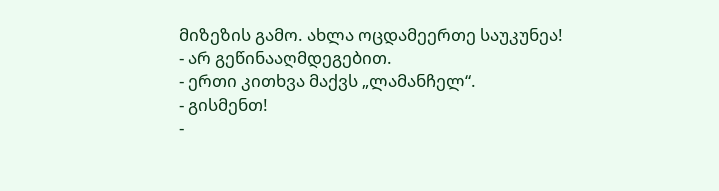მიზეზის გამო. ახლა ოცდამეერთე საუკუნეა!
- არ გეწინააღმდეგებით.
- ერთი კითხვა მაქვს „ლამანჩელ“.
- გისმენთ!
-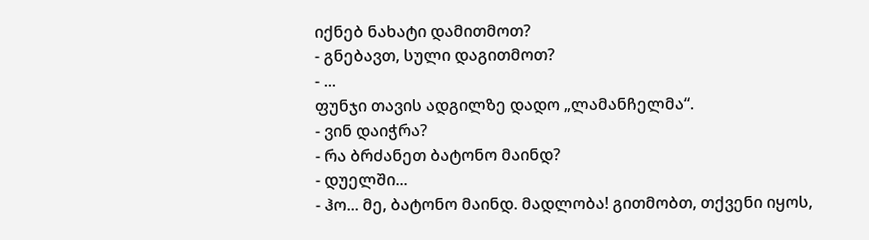იქნებ ნახატი დამითმოთ?
- გნებავთ, სული დაგითმოთ?
- ...
ფუნჯი თავის ადგილზე დადო „ლამანჩელმა“.
- ვინ დაიჭრა?
- რა ბრძანეთ ბატონო მაინდ?
- დუელში...
- ჰო... მე, ბატონო მაინდ. მადლობა! გითმობთ, თქვენი იყოს,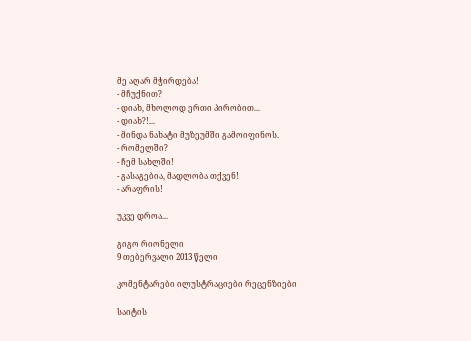მე აღარ მჭირდება!
- მჩუქნით?
- დიახ, მხოლოდ ერთი პირობით...
- დიახ?!...
- მინდა ნახატი მუზეუმში გამოიფინოს.
- რომელში?
- ჩემ სახლში!
- გასაგებია, მადლობა თქვენ!
- არაფრის!

უკვე დროა...

გიგო რიონელი
9 თებერვალი 2013 წელი

კომენტარები ილუსტრაციები რეცენზიები

საიტის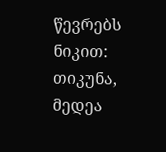წევრებს ნიკით:  თიკუნა, მედეა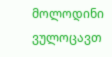მოლოდინი ვულოცავთ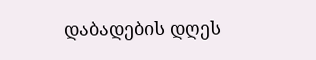დაბადების დღეს